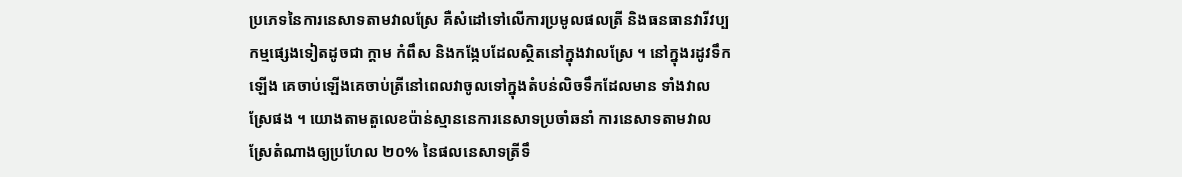ប្រភេទនៃការនេសាទតាមវាលស្រែ គឺសំដៅទៅលើការប្រមូលផលត្រី និងធនធានវារីវប្បកម្មផ្សេងទៀតដូចជា ក្តាម កំពឹស និងកង្កែបដែលស្ថិតនៅក្នុងវាលស្រែ ។ នៅក្នុងរដូវទឹកឡើង គេចាប់ឡើងគេចាប់ត្រីនៅពេលវាចូលទៅក្នុងតំបន់លិចទឹកដែលមាន ទាំងវាលស្រែផង ។ យោងតាមតួលេខប៉ាន់ស្មាននេការនេសាទប្រចាំឆនាំ ការនេសាទតាមវាលស្រែតំណាងឲ្យប្រហែល ២០% នៃផលនេសាទត្រីទឹ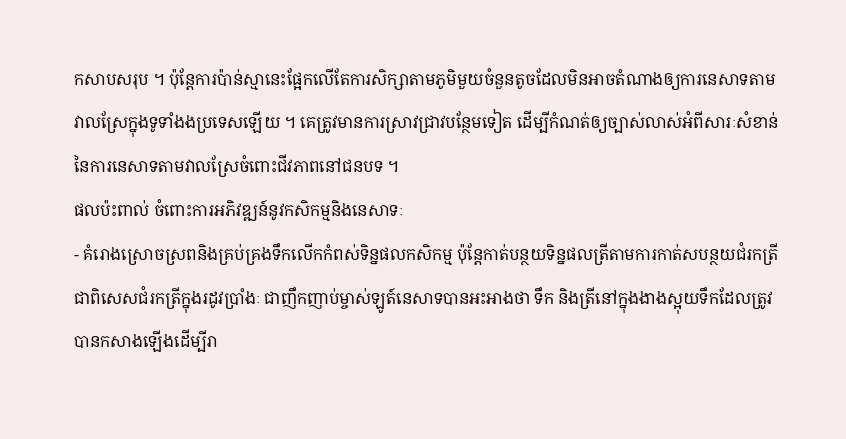កសាបសរុប ។ ប៉ុន្តែការប៉ាន់ស្មានេះផ្អែកលើតែការសិក្សាតាមភូមិមួយចំនួនតូចដែលមិនអាចតំណាងឲ្យការនេសាទតាមវាលស្រែក្នុងទូទាំងងប្រទេសឡើយ ។ គេត្រូវមានការស្រាវជ្រាវបន្ថែមទៀត ដើម្បីកំណត់ឲ្យច្បាស់លាស់អំពីសារៈសំខាន់នៃការនេសាទតាមវាលស្រែចំពោះជីវភាពនៅជនបទ ។
ផលប៉ះពាល់ ចំពោះការអភិវឌ្ឍន៍នូវកសិកម្មនិងនេសាទៈ
- គំរោងស្រោចស្រពនិងគ្រប់គ្រងទឹកលើកកំពស់ទិន្នផលកសិកម្ម ប៉ុន្តែកាត់បន្ថយទិន្នផលត្រីតាមការកាត់សបន្ថយជំរកត្រី ជាពិសេសជំរកត្រីក្នុងរដូវប្រាំងៈ ជាញឹកញាប់ម្ចាស់ឡូត៍នេសាទបានអះអាងថា ទឹក និងត្រីនៅក្នុងងាងស្អុយទឹកដែលត្រូវបានកសាងឡើងដើម្បីរា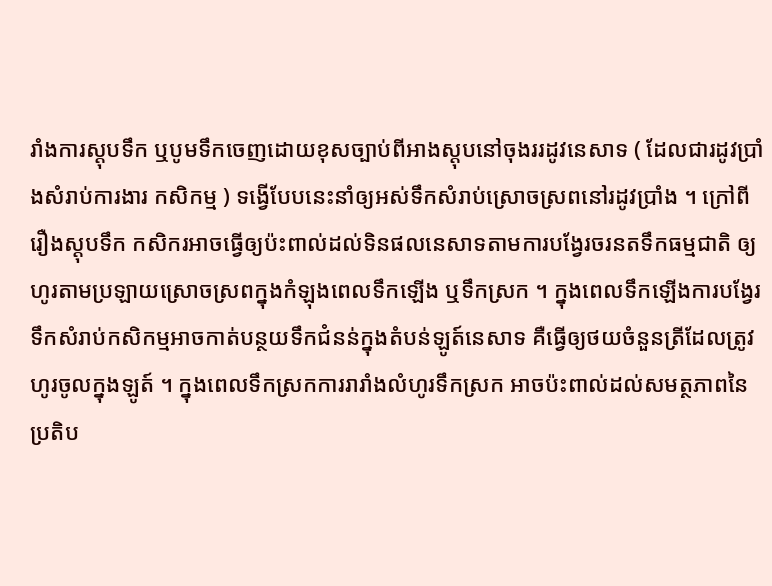រាំងការស្តុបទឹក ឬបូមទឹកចេញដោយខុសច្បាប់ពីអាងស្តុបនៅចុងររដូវនេសាទ ( ដែលជារដូវប្រាំងសំរាប់ការងារ កសិកម្ម ) ទង្វើបែបនេះនាំឲ្យអស់ទឹកសំរាប់ស្រោចស្រពនៅរដូវប្រាំង ។ ក្រៅពីរឿងស្តុបទឹក កសិករអាចធ្វើឲ្យប៉ះពាល់ដល់ទិនផលនេសាទតាមការបង្វែរចរនតទឹកធម្មជាតិ ឲ្យហូរតាមប្រឡាយស្រោចស្រពក្នុងកំឡុងពេលទឹកឡើង ឬទឹកស្រក ។ ក្នុងពេលទឹកឡើងការបង្វែរទឹកសំរាប់កសិកម្មអាចកាត់បន្ថយទឹកជំនន់ក្នុងតំបន់ឡូត៍នេសាទ គឺធ្វើឲ្យថយចំនួនត្រីដែលត្រូវហូរចូលក្នុងឡូត៍ ។ ក្នុងពេលទឹកស្រកការរារាំងលំហូរទឹកស្រក អាចប៉ះពាល់ដល់សមត្ថភាពនៃប្រតិប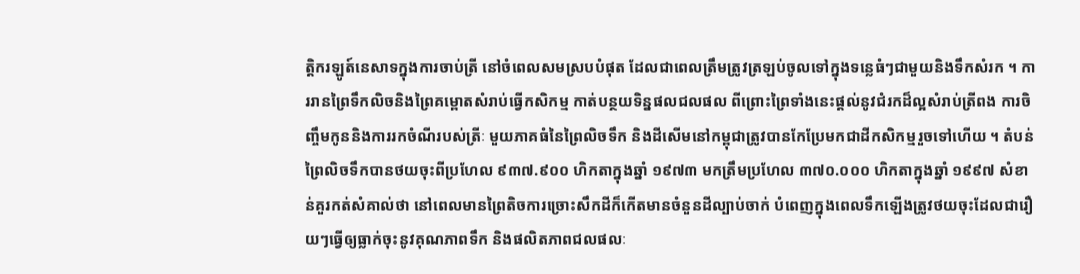ត្តិករឡូត៍នេសាទក្នុងការចាប់ត្រី នៅចំពេលសមស្របបំផុត ដែលជាពេលត្រឹមត្រូវត្រឡប់ចូលទៅក្នុងទន្លេធំៗជាមួយនិងទឹកសំរក ។ ការរានព្រៃទឹកលិចនិងព្រៃគម្ពោតសំរាប់ធ្វើកសិកម្ម កាត់បន្ថយទិន្នផលជលផល ពីព្រោះព្រៃទាំងនេះផ្តល់នូវជំរកដ៏ល្អសំរាប់ត្រីពង ការចិញ្ចឹមកូននិងការរកចំណីរបស់ត្រីៈ មួយភាគធំនៃព្រៃលិចទឹក និងដីសើមនៅកម្ពុជាត្រូវបានកែប្រែមកជាដីកសិកម្មរួចទៅហើយ ។ តំបន់ព្រៃលិចទឹកបានថយចុះពីប្រហែល ៩៣៧.៩០០ ហិកតាក្នុងឆ្នាំ ១៩៧៣ មកត្រឹមប្រហែល ៣៧០.០០០ ហិកតាក្នុងឆ្នាំ ១៩៩៧ សំខាន់គួរកត់សំគាល់ថា នៅពេលមានព្រៃតិចការច្រោះសឹកដីក៏កើតមានចំនួនដីល្បាប់ចាក់ បំពេញក្នុងពេលទឹកឡើងត្រូវថយចុះដែលជារឿយៗធ្វើឲ្យធ្លាក់ចុះនូវគុណភាពទឹក និងផលិតភាពជលផលៈ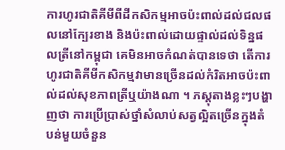ការហូរជាតិគីមីពីដីកសិកម្មអាចប៉ះពាល់ដល់ជលផលនៅក្បែរខាង និងប៉ះពាល់ដោយផ្ទាល់ដល់ទិន្នផលត្រីនៅកម្ពុជា គេមិនអាចកំណត់បានទេថា តើការហូរជាតិគីមីកសិកម្មវាមានច្រើនដល់កំរិតអាចប៉ះពាល់ដល់សុខភាពត្រីឬយ៉ាងណា ។ ភស្តុតាងខ្លះៗបង្ហាញថា ការប្រើប្រាស់ថ្នាំសំលាប់សត្វល្អិតច្រើនក្នុងតំបន់មួយចំនួន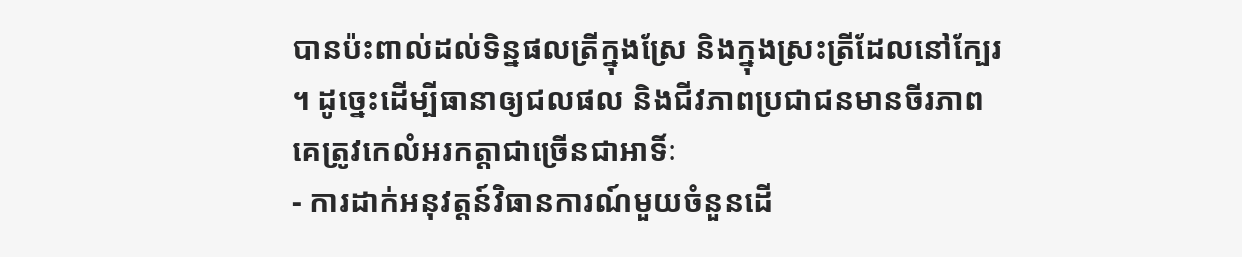បានប៉ះពាល់ដល់ទិន្នផលត្រីក្នុងស្រែ និងក្នុងស្រះត្រីដែលនៅក្បែរ ។ ដូច្នេះដើម្បីធានាឲ្យជលផល និងជីវភាពប្រជាជនមានចីរភាព គេត្រូវកេលំអរកត្តាជាច្រើនជាអាទិ៍ៈ
- ការដាក់អនុវត្តន៍វិធានការណ៍មួយចំនួនដើ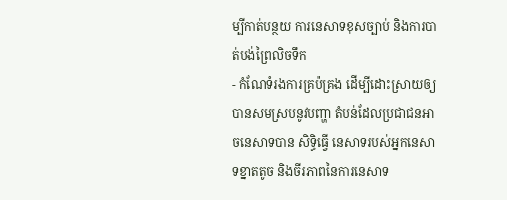ម្បីកាត់បន្ថយ ការនេសាទខុសច្បាប់ និងការបាត់បង់ព្រៃលិចទឹក
- កំណែទំរងការគ្រប៉គ្រង ដើម្បីដោះស្រាយឲ្យបានសមស្របនូវបញ្ហា តំបន់ដែលប្រជាជនអាចនេសាទបាន សិទ្ធិធ្វើ នេសាទរបស់អ្នកនេសាទខ្នាតតូច និងចីរភាពនៃការនេសាទ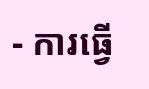- ការធ្វើ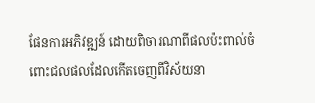ផែនការអភិវឌ្ឍន៍ ដោយពិចារណាពីផលប៉ះពាល់ចំពោះជលផលដែលកើតចេញពីវិស័យនា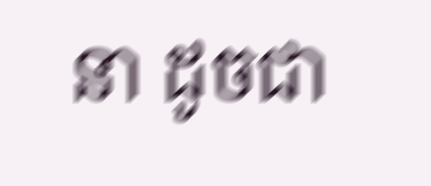នា ដូចជា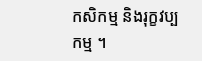កសិកម្ម និងរុក្ខវប្បកម្ម ។